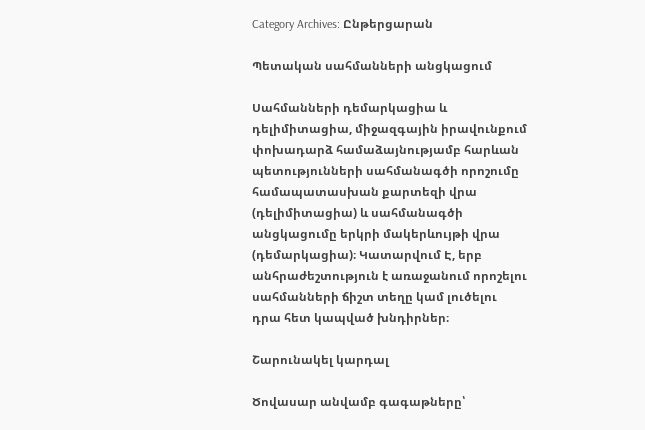Category Archives: Ընթերցարան

Պետական սահմանների անցկացում

Սահմանների դեմարկացիա և դելիմիտացիա, միջազգային իրավունքում փոխադարձ համաձայնությամբ հարևան պետությունների սահմանագծի որոշումը համապատասխան քարտեզի վրա (դելիմիտացիա) և սահմանագծի անցկացումը երկրի մակերևույթի վրա (դեմարկացիա)։ Կատարվում Է, երբ անհրաժեշտություն է առաջանում որոշելու սահմանների ճիշտ տեղը կամ լուծելու դրա հետ կապված խնդիրներ։

Շարունակել կարդալ

Ծովասար անվամբ գագաթները՝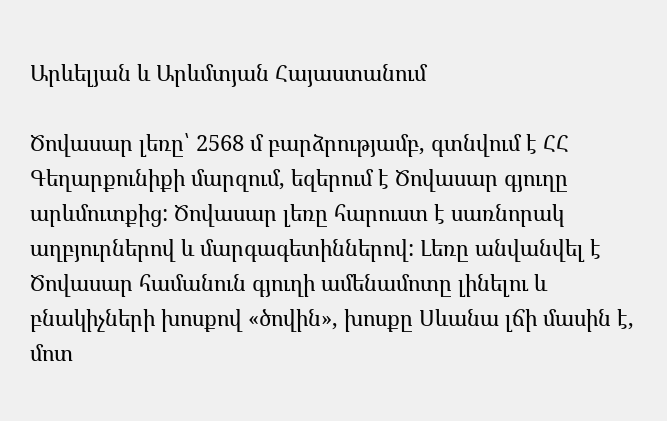Արևելյան և Արևմտյան Հայաստանում

Ծովասար լեռը՝ 2568 մ բարձրությամբ, գտնվում է ՀՀ Գեղարքունիքի մարզում, եզերում է Ծովասար գյուղը արևմուտքից: Ծովասար լեռը հարուստ է սառնորակ աղբյուրներով և մարգագետիններով: Լեռը անվանվել է Ծովասար համանուն գյուղի ամենամոտը լինելու և բնակիչների խոսքով «ծովին», խոսքը Սևանա լճի մասին է, մոտ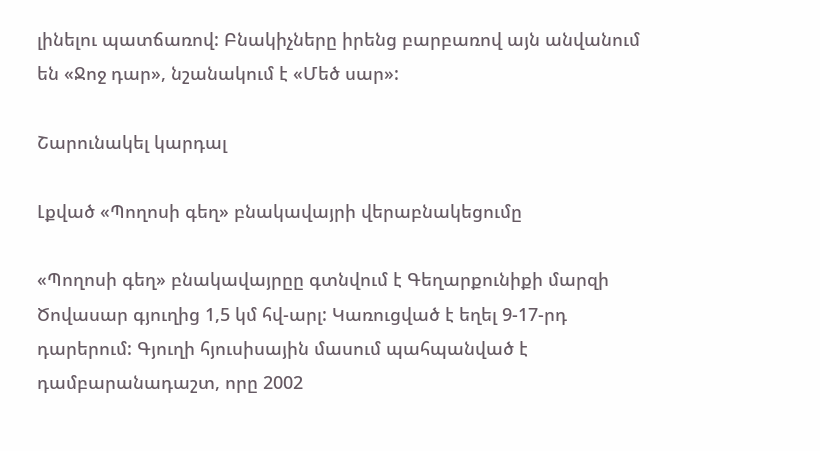լինելու պատճառով: Բնակիչները իրենց բարբառով այն անվանում են «Ջոջ դար», նշանակում է «Մեծ սար»:

Շարունակել կարդալ

Լքված «Պողոսի գեղ» բնակավայրի վերաբնակեցումը

«Պողոսի գեղ» բնակավայրըը գտնվում է Գեղարքունիքի մարզի Ծովասար գյուղից 1,5 կմ հվ-արլ: Կառուցված է եղել 9-17-րդ դարերում: Գյուղի հյուսիսային մասում պահպանված է դամբարանադաշտ, որը 2002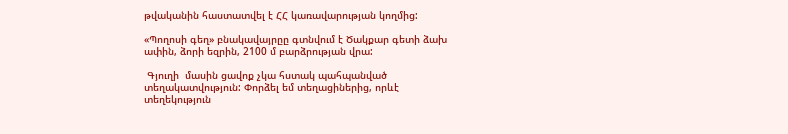թվականին հաստատվել է ՀՀ կառավարության կողմից:

«Պողոսի գեղ» բնակավայրըը գտնվում է Ծակքար գետի ձախ ափին, ձորի եզրին, 2100 մ բարձրության վրա:

 Գյուղի  մասին ցավոք չկա հստակ պահպանված տեղակատվություն: Փորձել եմ տեղացիներից, որևէ տեղեկություն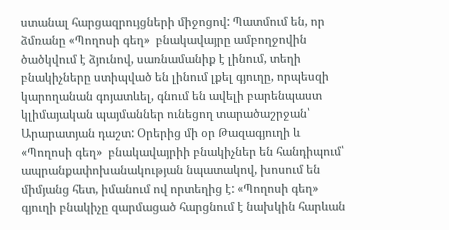ստանալ հարցազրույցների միջոցով: Պատմում են, որ ձմռանը «Պողոսի գեղ»  բնակավայրը ամբողջովին ծածկվում է ձյունով, սառնամանիք է լինում, տեղի բնակիչները ստիպված են լինում լքել գյուղը, որպեսզի կարողանան գոյատևել, գնում են ավելի բարենպաստ կլիմայական պայմաններ ունեցող տարածաշրջան՝ Արարատյան դաշտ: Օրերից մի օր Թազագյուղի և «Պողոսի գեղ»  բնակավայրիի բնակիչներ են հանդիպում՝ ապրանքափոխանակության նպատակով, խոսում են միմյանց հետ, իմանում ով որտեղից է: «Պողոսի գեղ»  գյուղի բնակիչը զարմացած հարցնում է նախկին հարևան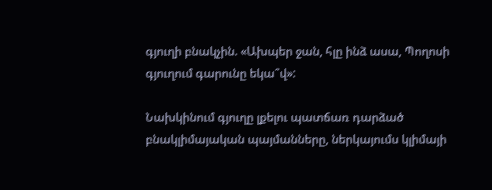գյուղի բնակչին. «Ախպեր ջան, հլը ինձ ասա, Պողոսի գյուղում գարունը եկա՞վ»:

Նախկինում գյուղը լքելու պատճառ դարձած բնակլիմայական պայմանները, ներկայումս կլիմայի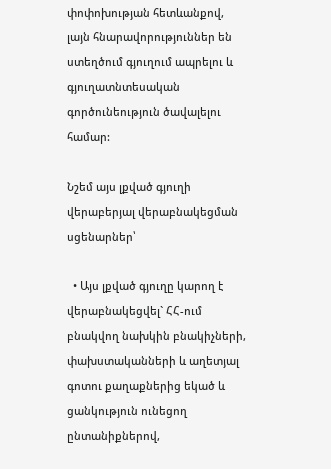փոփոխության հետևանքով, լայն հնարավորություններ են ստեղծում գյուղում ապրելու և գյուղատնտեսական գործունեություն ծավալելու համար:

Նշեմ այս լքված գյուղի վերաբերյալ վերաբնակեցման սցենարներ՝

  • Այս լքված գյուղը կարող է վերաբնակեցվել` ՀՀ-ում բնակվող նախկին բնակիչների, փախստականների և աղետյալ գոտու քաղաքներից եկած և ցանկություն ունեցող ընտանիքներով,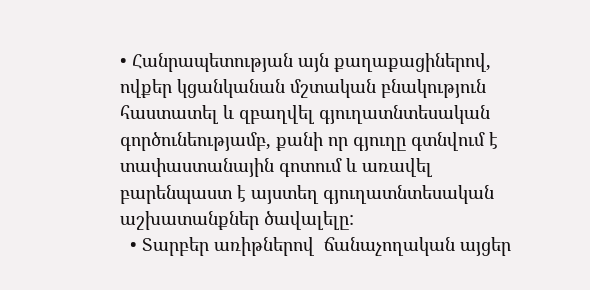• Հանրապետության այն քաղաքացիներով, ովքեր կցանկանան մշտական բնակություն հաստատել և զբաղվել գյուղատնտեսական գործունեությամբ, քանի որ գյուղը գտնվում է տափաստանային գոտում և առավել բարենպաստ է այստեղ գյուղատնտեսական աշխատանքներ ծավալելը:
  • Տարբեր առիթներով  ճանաչողական այցեր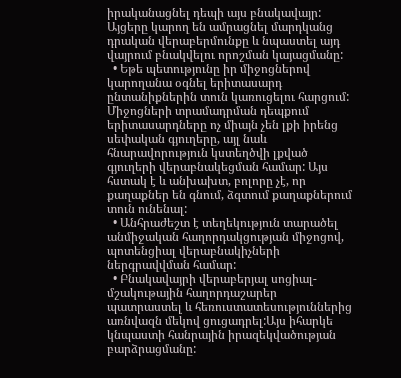իրականացնել դեպի այս բնակավայր: Այցերը կարող են ամրացնել մարդկանց դրական վերաբերմունքը և նպաստել այդ վայրում բնակվելու որոշման կայացմանը:
  • Եթե պետությունը իր միջոցներով կարողանա օգնել երիտասարդ ընտանիքներին տուն կառուցելու հարցում: Միջոցների տրամադրման դեպքում երիտասարդները ոչ միայն չեն լքի իրենց սեփական գյուղերը, այլ նաև հնարավորություն կստեղծվի լքված գյուղերի վերաբնակեցման համար: Այս հստակ է և անխախտ, բոլորը չէ, որ քաղաքներ են գնում, ձգտում քաղաքներում տուն ունենալ:
  • Անհրաժեշտ է տեղեկություն տարածել անմիջական հաղորդակցության միջոցով, պոտենցիալ վերաբնակիչների ներգրավվման համար:
  • Բնակավայրի վերաբերյալ սոցիալ-մշակութային հաղորդաշարեր պատրաստել և հեռուստատեսություններից առնվազն մեկով ցուցադրել:Այս իհարկե կնպաստի հանրային իրազեկվածության բարձրացմանը: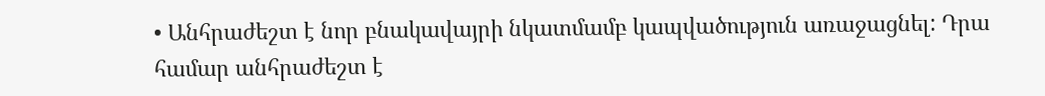• Անհրաժեշտ է նոր բնակավայրի նկատմամբ կապվածություն առաջացնել: Դրա համար անհրաժեշտ է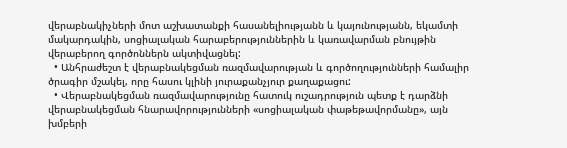վերաբնակիչների մոտ աշխատանքի հասանելիությանն և կայունությանն, եկամտի մակարդակին, սոցիալական հարաբերություններին և կառավարման բնույթին վերաբերող գործոններն ակտիվացնել:
  • Անհրաժեշտ է վերաբնակեցման ռազմավարության և գործողությունների համալիր ծրագիր մշակել, որը հասու կլինի յուրաքանչյուր քաղաքացու:
  • Վերաբնակեցման ռազմավարությունը հատուկ ուշադրություն պետք է դարձնի վերաբնակեցման հնարավորությունների «սոցիալական փաթեթավորմանը», այն խմբերի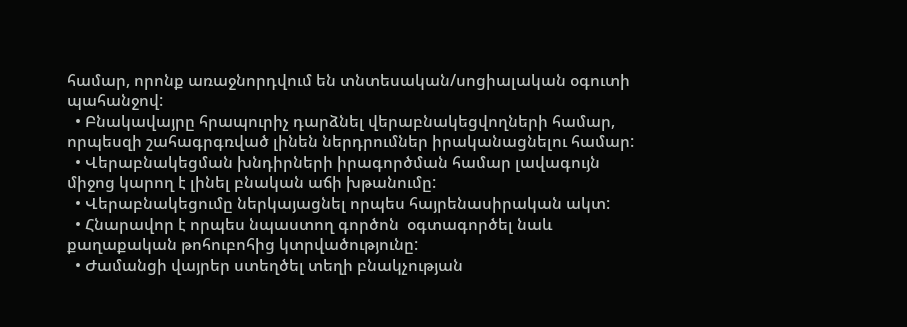համար, որոնք առաջնորդվում են տնտեսական/սոցիալական օգուտի պահանջով:
  • Բնակավայրը հրապուրիչ դարձնել վերաբնակեցվողների համար, որպեսզի շահագրգռված լինեն ներդրումներ իրականացնելու համար:
  • Վերաբնակեցման խնդիրների իրագործման համար լավագույն միջոց կարող է լինել բնական աճի խթանումը:
  • Վերաբնակեցումը ներկայացնել որպես հայրենասիրական ակտ:
  • Հնարավոր է որպես նպաստող գործոն  օգտագործել նաև քաղաքական թոհուբոհից կտրվածությունը:
  • Ժամանցի վայրեր ստեղծել տեղի բնակչության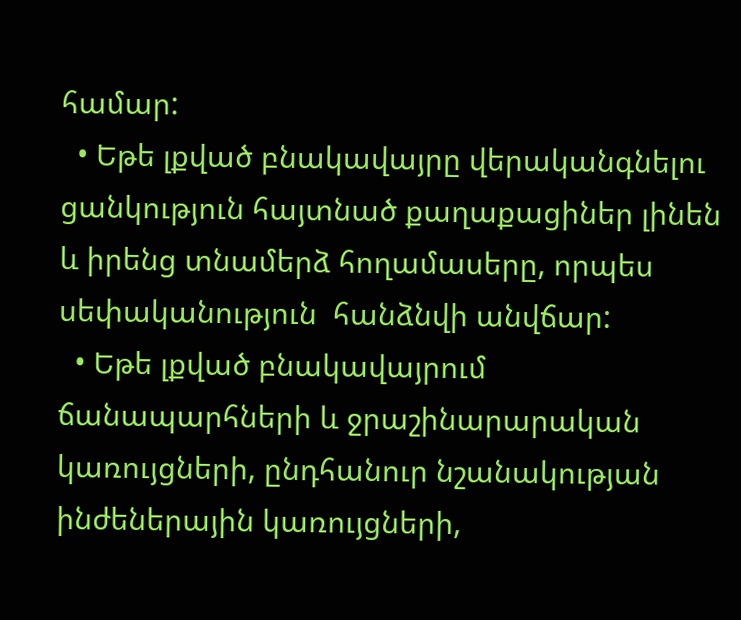համար:
  • Եթե լքված բնակավայրը վերականգնելու ցանկություն հայտնած քաղաքացիներ լինեն և իրենց տնամերձ հողամասերը, որպես սեփականություն  հանձնվի անվճար:
  • Եթե լքված բնակավայրում ճանապարհների և ջրաշինարարական կառույցների, ընդհանուր նշանակության ինժեներային կառույցների,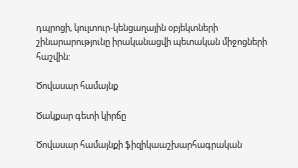դպրոցի, կուլտուր-կենցաղային օբյեկտների շինարարությունը իրականացվի պետական միջոցների հաշվին:

Ծովասար համայնք

Ծակքար գետի կիրճը

Ծովասար համայնքի ֆիզիկաաշխարհագրական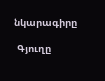նկարագիրը

 Գյուղը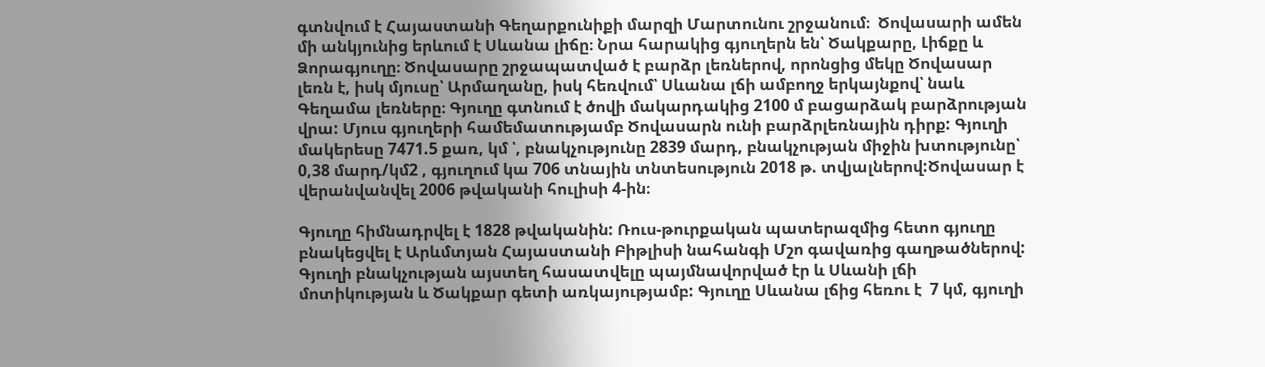գտնվում է Հայաստանի Գեղարքունիքի մարզի Մարտունու շրջանում։  Ծովասարի ամեն մի անկյունից երևում է Սևանա լիճը։ Նրա հարակից գյուղերն են՝ Ծակքարը, Լիճքը և Ձորագյուղը։ Ծովասարը շրջապատված է բարձր լեռներով, որոնցից մեկը Ծովասար լեռն է, իսկ մյուսը՝ Արմաղանը, իսկ հեռվում՝ Սևանա լճի ամբողջ երկայնքով՝ նաև Գեղամա լեռները։ Գյուղը գտնում է ծովի մակարդակից 2100 մ բացարձակ բարձրության վրա: Մյուս գյուղերի համեմատությամբ Ծովասարն ունի բարձրլեռնային դիրք: Գյուղի մակերեսը 7471.5 քառ, կմ ՝, բնակչությունը 2839 մարդ, բնակչության միջին խտությունը՝ 0,38 մարդ/կմ2 , գյուղում կա 706 տնային տնտեսություն 2018 թ. տվյալներով:Ծովասար է վերանվանվել 2006 թվականի հուլիսի 4-ին։

Գյուղը հիմնադրվել է 1828 թվականին: Ռուս-թուրքական պատերազմից հետո գյուղը բնակեցվել է Արևմտյան Հայաստանի Բիթլիսի նահանգի Մշո գավառից գաղթածներով: Գյուղի բնակչության այստեղ հասատվելը պայմնավորված էր և Սևանի լճի մոտիկության և Ծակքար գետի առկայությամբ: Գյուղը Սևանա լճից հեռու է  7 կմ, գյուղի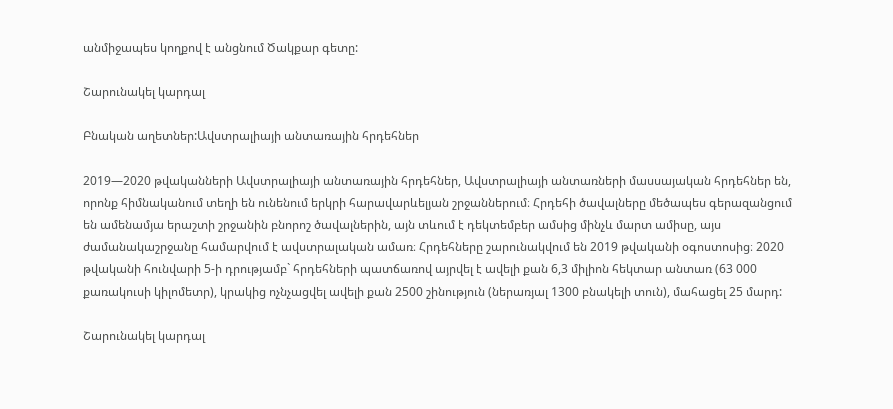անմիջապես կողքով է անցնում Ծակքար գետը:

Շարունակել կարդալ

Բնական աղետներ:Ավստրալիայի անտառային հրդեհներ

2019—2020 թվականների Ավստրալիայի անտառային հրդեհներ, Ավստրալիայի անտառների մասսայական հրդեհներ են, որոնք հիմնականում տեղի են ունենում երկրի հարավարևելյան շրջաններում։ Հրդեհի ծավալները մեծապես գերազանցում են ամենամյա երաշտի շրջանին բնորոշ ծավալներին, այն տևում է դեկտեմբեր ամսից մինչև մարտ ամիսը, այս ժամանակաշրջանը համարվում է ավստրալական ամառ։ Հրդեհները շարունակվում են 2019 թվականի օգոստոսից։ 2020 թվականի հունվարի 5-ի դրությամբ` հրդեհների պատճառով այրվել է ավելի քան 6,3 միլիոն հեկտար անտառ (63 000 քառակուսի կիլոմետր), կրակից ոչնչացվել ավելի քան 2500 շինություն (ներառյալ 1300 բնակելի տուն), մահացել 25 մարդ:

Շարունակել կարդալ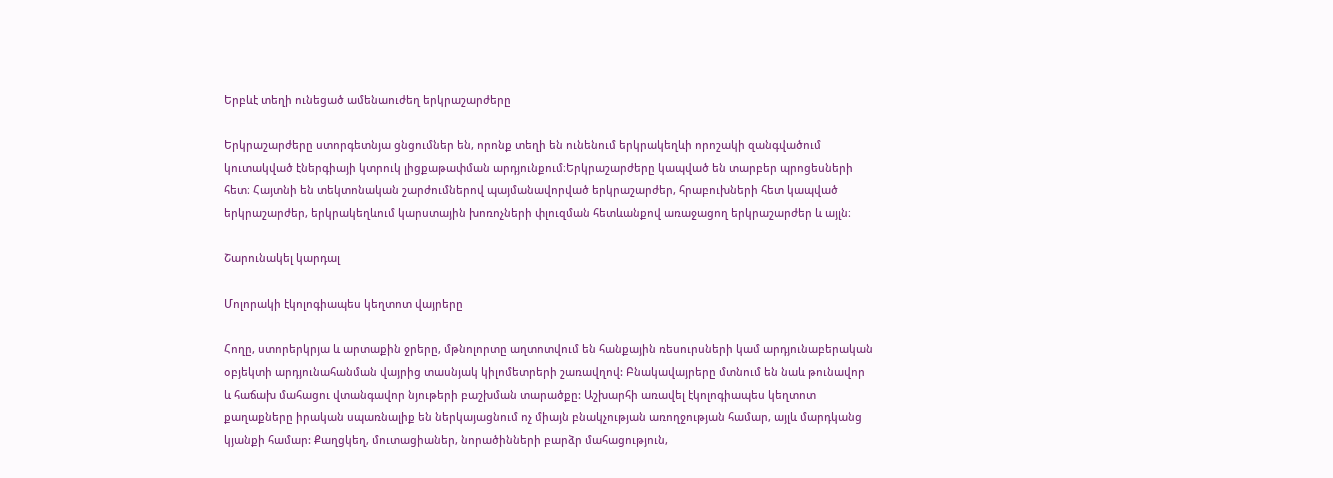Երբևէ տեղի ունեցած ամենաուժեղ երկրաշարժերը

Երկրաշարժերը ստորգետնյա ցնցումներ են, որոնք տեղի են ունենում երկրակեղևի որոշակի զանգվածում կուտակված էներգիայի կտրուկ լիցքաթափման արդյունքում։Երկրաշարժերը կապված են տարբեր պրոցեսների հետ։ Հայտնի են տեկտոնական շարժումներով պայմանավորված երկրաշարժեր, հրաբուխների հետ կապված երկրաշարժեր, երկրակեղևում կարստային խոռոչների փլուզման հետևանքով առաջացող երկրաշարժեր և այլն։

Շարունակել կարդալ

Մոլորակի էկոլոգիապես կեղտոտ վայրերը

Հողը, ստորերկրյա և արտաքին ջրերը, մթնոլորտը աղտոտվում են հանքային ռեսուրսների կամ արդյունաբերական օբյեկտի արդյունահանման վայրից տասնյակ կիլոմետրերի շառավղով: Բնակավայրերը մտնում են նաև թունավոր և հաճախ մահացու վտանգավոր նյութերի բաշխման տարածքը: Աշխարհի առավել էկոլոգիապես կեղտոտ քաղաքները իրական սպառնալիք են ներկայացնում ոչ միայն բնակչության առողջության համար, այլև մարդկանց կյանքի համար: Քաղցկեղ, մուտացիաներ, նորածինների բարձր մահացություն,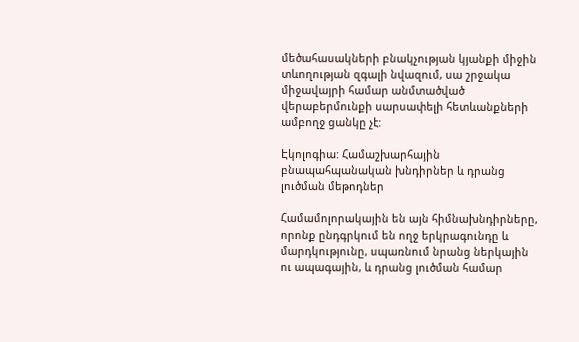մեծահասակների բնակչության կյանքի միջին տևողության զգալի նվազում, սա շրջակա միջավայրի համար անմտածված վերաբերմունքի սարսափելի հետևանքների ամբողջ ցանկը չէ:

Էկոլոգիա: Համաշխարհային բնապահպանական խնդիրներ և դրանց լուծման մեթոդներ

Համամոլորակային են այն հիմնախնդիրները, որոնք ընդգրկում են ողջ երկրագունդը և մարդկությունը, սպառնում նրանց ներկային ու ապագային, և դրանց լուծման համար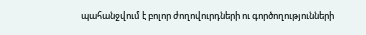պահանջվում է բոլոր ժողովուրդների ու գործողությունների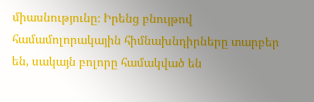միասնությունը։ Իրենց բնույթով համամոլորակային հիմնախնդիրները տարբեր են, սակայն բոլորը համակված են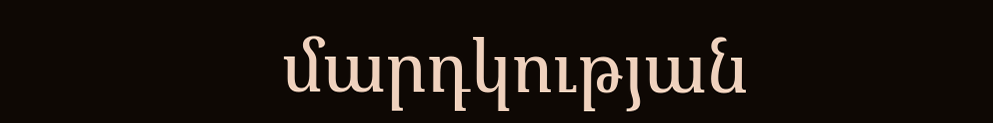մարդկության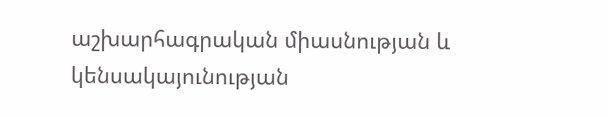աշխարհագրական միասնության և կենսակայունության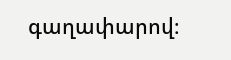գաղափարով։